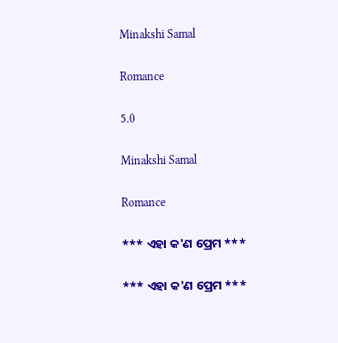Minakshi Samal

Romance

5.0

Minakshi Samal

Romance

*** ଏହା କ'ଣ ପ୍ରେମ ***

*** ଏହା କ'ଣ ପ୍ରେମ ***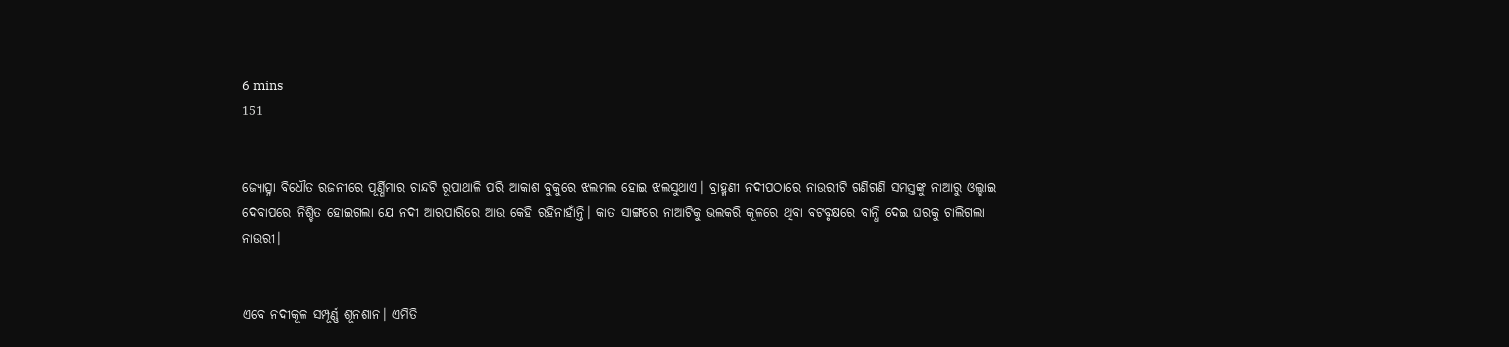6 mins
151


ଜ୍ୟୋତ୍ସ୍ନା ବିଧୌତ ରଜନୀରେ ପୂର୍ଣ୍ଣିମାର ଚାନ୍ଦଟି ରୂପାଥାଳି ପରି ଆକାଶ ବୁକୁରେ ଝଲମଲ ହୋଇ ଝଲସୁଥାଏ। ବ୍ରାହ୍ମଣୀ ନଦୀପଠାରେ ନାଉରୀଟି ଗଣିଗଣି ସମସ୍ତଙ୍କୁ ନାଆରୁ ଓଲ୍ହାଇ ଦେବାପରେ ନିଶ୍ଚିତ ହୋଇଗଲା ଯେ ନଦୀ ଆରପାରିରେ ଆଉ କେହି ରହିନାହାଁନ୍ତି। କାତ ସାଙ୍ଗରେ ନାଆଟିକୁ ଭଲକରି କୂଳରେ ଥିବା ବଟବୃକ୍ଷରେ ବାନ୍ଧି ଦେଇ ଘରକୁ ଚାଲିଗଲା ନାଉରୀ।


ଏବେ ନଦୀକୂଳ ସମ୍ପୂର୍ଣ୍ଣ ଶୂନଶାନ। ଏମିତି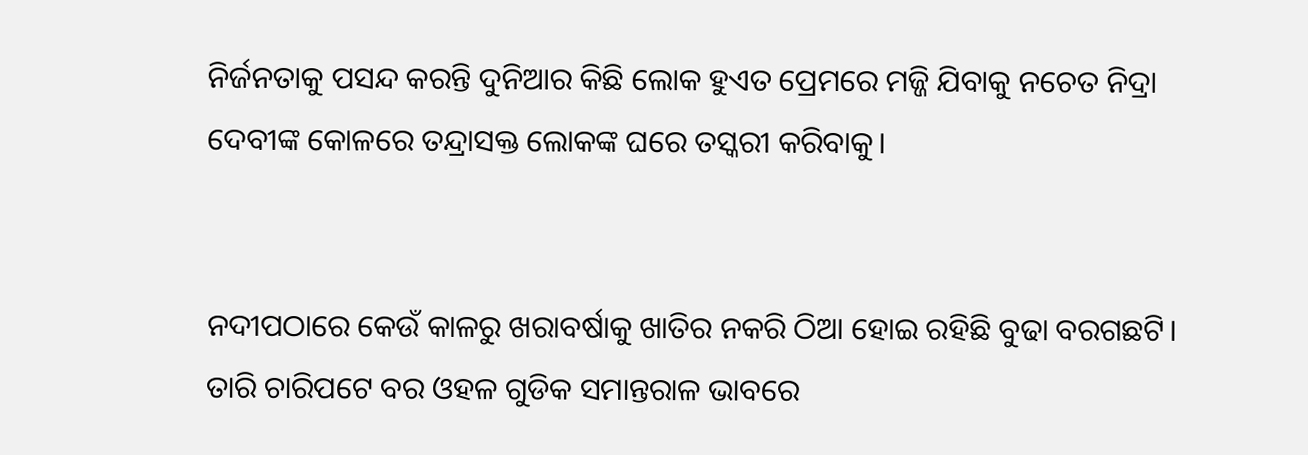ନିର୍ଜନତାକୁ ପସନ୍ଦ କରନ୍ତି ଦୁନିଆର କିଛି ଲୋକ ହୁଏତ ପ୍ରେମରେ ମଜ୍ଜି ଯିବାକୁ ନଚେତ ନିଦ୍ରା ଦେବୀଙ୍କ କୋଳରେ ତନ୍ଦ୍ରାସକ୍ତ ଲୋକଙ୍କ ଘରେ ତସ୍କରୀ କରିବାକୁ।


ନଦୀପଠାରେ କେଉଁ କାଳରୁ ଖରାବର୍ଷାକୁ ଖାତିର ନକରି ଠିଆ ହୋଇ ରହିଛି ବୁଢା ବରଗଛଟି। ତାରି ଚାରିପଟେ ବର ଓହଳ ଗୁଡିକ ସମାନ୍ତରାଳ ଭାବରେ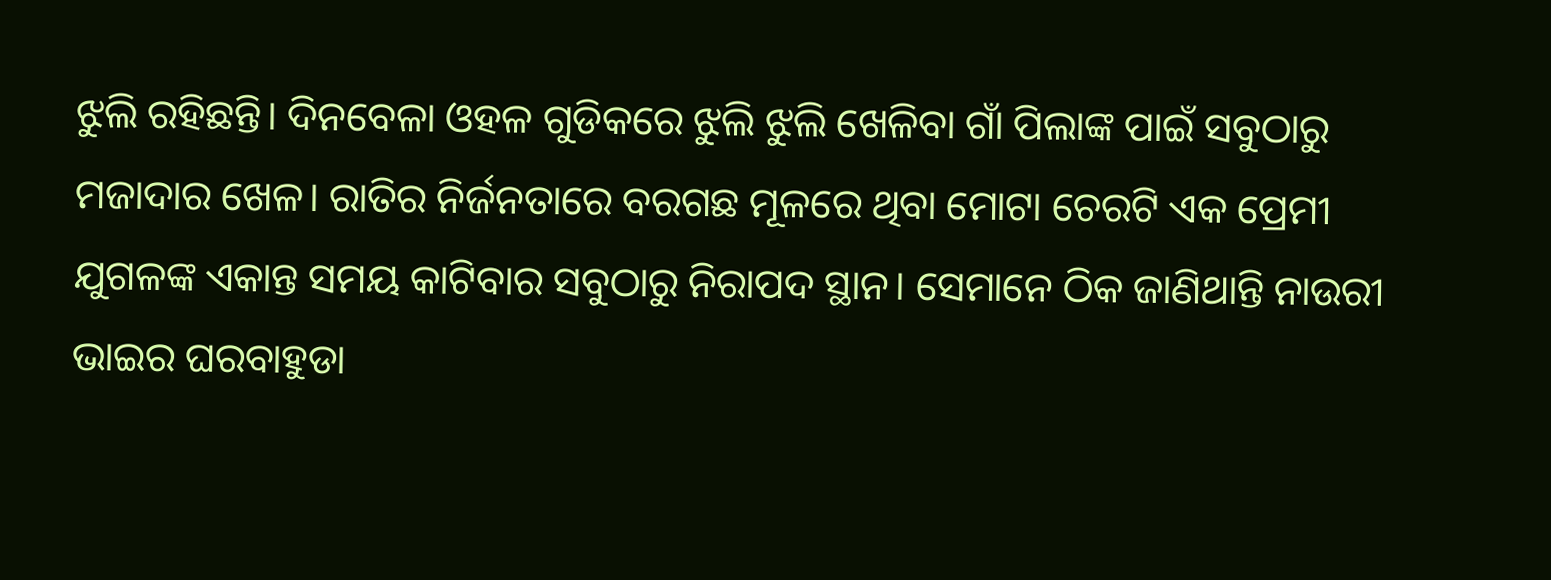ଝୁଲି ରହିଛନ୍ତି। ଦିନବେଳା ଓହଳ ଗୁଡିକରେ ଝୁଲି ଝୁଲି ଖେଳିବା ଗାଁ ପିଲାଙ୍କ ପାଇଁ ସବୁଠାରୁ ମଜାଦାର ଖେଳ। ରାତିର ନିର୍ଜନତାରେ ବରଗଛ ମୂଳରେ ଥିବା ମୋଟା ଚେରଟି ଏକ ପ୍ରେମୀ ଯୁଗଳଙ୍କ ଏକାନ୍ତ ସମୟ କାଟିବାର ସବୁଠାରୁ ନିରାପଦ ସ୍ଥାନ। ସେମାନେ ଠିକ ଜାଣିଥାନ୍ତି ନାଉରୀ ଭାଇର ଘରବାହୁଡା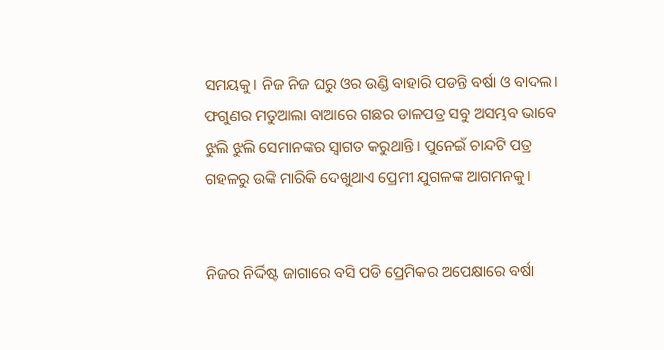ସମୟକୁ। ନିଜ ନିଜ ଘରୁ ଓର ଉଣ୍ଡି ବାହାରି ପଡନ୍ତି ବର୍ଷା ଓ ବାଦଲ। ଫଗୁଣର ମତୁଆଲା ବାଆରେ ଗଛର ଡାଳପତ୍ର ସବୁ ଅସମ୍ଭବ ଭାବେ ଝୁଲି ଝୁଲି ସେମାନଙ୍କର ସ୍ବାଗତ କରୁଥାନ୍ତି। ପୁନେଇଁ ଚାନ୍ଦଟି ପତ୍ର ଗହଳରୁ ଉଙ୍କି ମାରିକି ଦେଖୁଥାଏ ପ୍ରେମୀ ଯୁଗଳଙ୍କ ଆଗମନକୁ।


ନିଜର ନିର୍ଦ୍ଦିଷ୍ଟ ଜାଗାରେ ବସି ପଡି ପ୍ରେମିକର ଅପେକ୍ଷାରେ ବର୍ଷା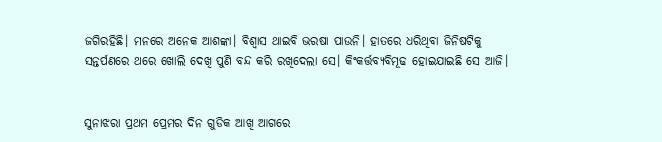ଜଗିରହିଛି। ମନରେ ଅନେକ ଆଶଙ୍କା। ବିଶ୍ବାସ ଥାଇବି ଭରଷା ପାଉନି। ହାତରେ ଧରିଥିବା ଜିନିଷଟିକୁ ସନ୍ତର୍ପଣରେ ଥରେ ଖୋଲି ଦେଖି ପୁଣି ବନ୍ଦ କରି ରଖିଦେଲା ସେ। କିଂକର୍ତ୍ତବ୍ୟବିମୂଢ ହୋଇଯାଇଛି ସେ ଆଜି।


ସୁନାଝରା ପ୍ରଥମ ପ୍ରେମର ଦିନ ଗୁଡିକ ଆଖି ଆଗରେ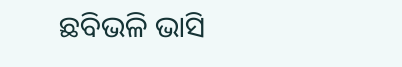ଛବିଭଳି ଭାସି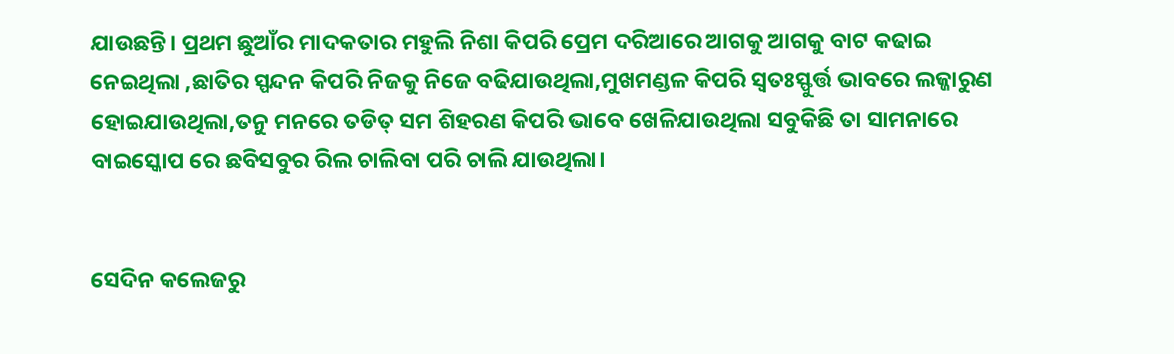ଯାଉଛନ୍ତି। ପ୍ରଥମ ଛୁଆଁର ମାଦକତାର ମହୁଲି ନିଶା କିପରି ପ୍ରେମ ଦରିଆରେ ଆଗକୁ ଆଗକୁ ବାଟ କଢାଇ ନେଇଥିଲା ,ଛାତିର ସ୍ପନ୍ଦନ କିପରି ନିଜକୁ ନିଜେ ବଢିଯାଉଥିଲା,ମୁଖମଣ୍ଡଳ କିପରି ସ୍ବତଃସ୍ଫୁର୍ତ୍ତ ଭାବରେ ଲଜ୍ଜାରୁଣ ହୋଇଯାଉଥିଲା,ତନୁ ମନରେ ତଡିତ୍ ସମ ଶିହରଣ କିପରି ଭାବେ ଖେଳିଯାଉଥିଲା ସବୁକିଛି ତା ସାମନାରେ ବାଇସ୍କୋପ ରେ ଛବିସବୁର ରିଲ ଚାଲିବା ପରି ଚାଲି ଯାଉଥିଲା।


ସେଦିନ କଲେଜରୁ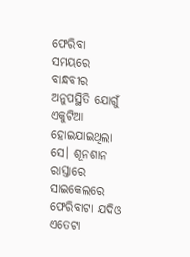ଫେରିବା ସମୟରେ ବାନ୍ଧବୀର ଅନୁପସ୍ଥିତି ଯୋଗୁଁ ଏକୁଟିଆ ହୋଇଯାଇଥିଲା ସେ। ଶୂନଶାନ ରାସ୍ତାରେ ସାଇକେଲରେ ଫେରିବାଟା ଯଦିଓ ଏତେଟା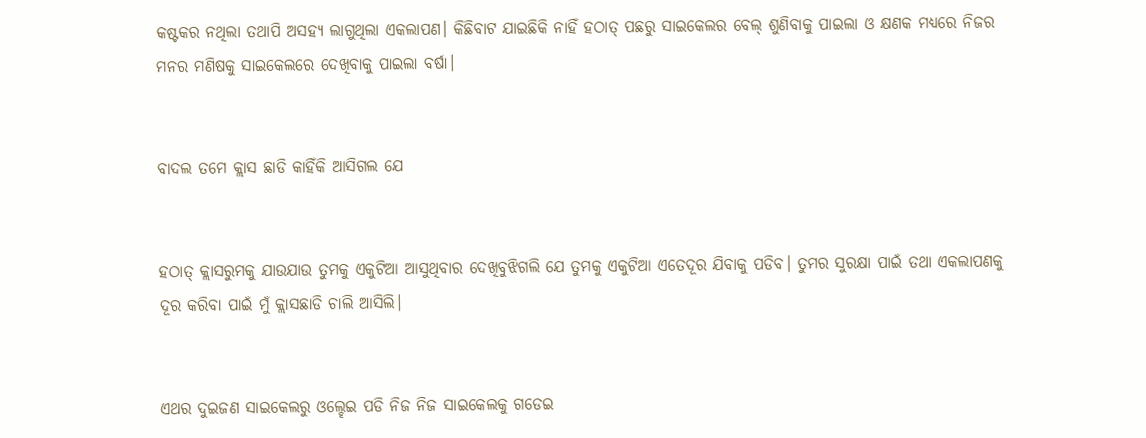କଷ୍ଟକର ନଥିଲା ତଥାପି ଅସହ୍ୟ ଲାଗୁଥିଲା ଏକଲାପଣ। କିଛିବାଟ ଯାଇଛିକି ନାହିଁ ହଠାତ୍ ପଛରୁ ସାଇକେଲର ବେଲ୍ ଶୁଣିବାକୁ ପାଇଲା ଓ କ୍ଷଣକ ମଧ୍ୟରେ ନିଜର ମନର ମଣିଷକୁ ସାଇକେଲରେ ଦେଖିବାକୁ ପାଇଲା ବର୍ଷା।


ବାଦଲ ତମେ କ୍ଲାସ ଛାଡି କାହିଁକି ଆସିଗଲ ଯେ


ହଠାତ୍ କ୍ଲାସରୁମକୁ ଯାଉଯାଉ ତୁମକୁ ଏକୁଟିଆ ଆସୁଥିବାର ଦେଖିବୁଝିଗଲି ଯେ ତୁମକୁ ଏକୁଟିଆ ଏତେଦୂର ଯିବାକୁ ପଡିବ। ତୁମର ସୁରକ୍ଷା ପାଇଁ ତଥା ଏକଲାପଣକୁ ଦୂର କରିବା ପାଇଁ ମୁଁ କ୍ଲାସଛାଡି ଚାଲି ଆସିଲି।


ଏଥର ଦୁଇଜଣ ସାଇକେଲରୁ ଓଲ୍ହେଇ ପଡି ନିଜ ନିଜ ସାଇକେଲକୁ ଗଡେଇ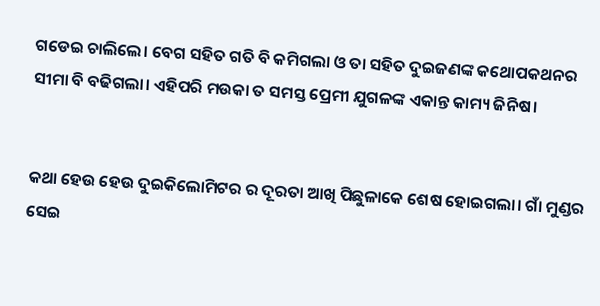ଗଡେଇ ଚାଲିଲେ। ବେଗ ସହିତ ଗତି ବି କମିଗଲା ଓ ତା ସହିତ ଦୁଇଜଣଙ୍କ କଥୋପକଥନର ସୀମା ବି ବଢିଗଲା। ଏହିପରି ମଉକା ତ ସମସ୍ତ ପ୍ରେମୀ ଯୁଗଳଙ୍କ ଏକାନ୍ତ କାମ୍ୟ ଜିନିଷ।


କଥା ହେଉ ହେଉ ଦୁଇକିଲୋମିଟର ର ଦୂରତା ଆଖି ପିଛୁଳାକେ ଶେଷ ହୋଇଗଲା। ଗାଁ ମୁଣ୍ଡର ସେଇ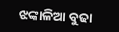ଝଙ୍କାଳିଆ ବୁଢା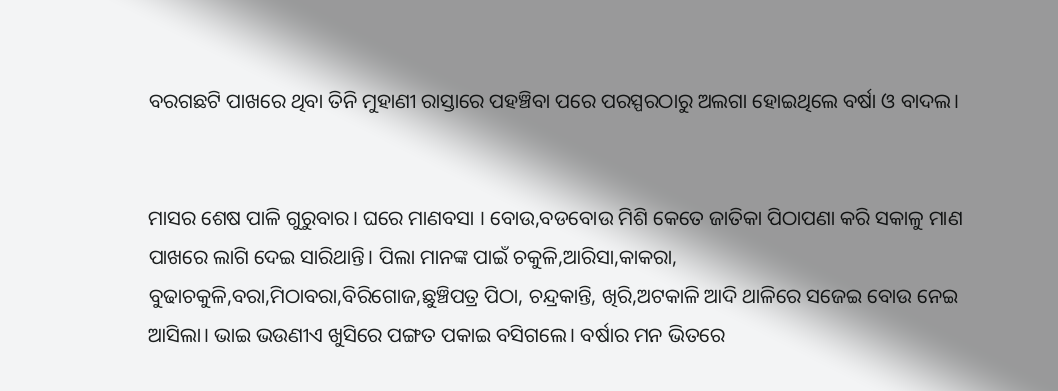ବରଗଛଟି ପାଖରେ ଥିବା ତିନି ମୁହାଣୀ ରାସ୍ତାରେ ପହଞ୍ଚିବା ପରେ ପରସ୍ପରଠାରୁ ଅଲଗା ହୋଇଥିଲେ ବର୍ଷା ଓ ବାଦଲ।


ମାସର ଶେଷ ପାଳି ଗୁରୁବାର। ଘରେ ମାଣବସା । ବୋଉ,ବଡବୋଉ ମିଶି କେତେ ଜାତିକା ପିଠାପଣା କରି ସକାଳୁ ମାଣ ପାଖରେ ଲାଗି ଦେଇ ସାରିଥାନ୍ତି। ପିଲା ମାନଙ୍କ ପାଇଁ ଚକୁଳି,ଆରିସା,କାକରା, ବୁଢାଚକୁଳି,ବରା,ମିଠାବରା,ବିରିଗୋଜ,ଛୁଞ୍ଚିପତ୍ର ପିଠା, ଚନ୍ଦ୍ରକାନ୍ତି, ଖିରି,ଅଟକାଳି ଆଦି ଥାଳିରେ ସଜେଇ ବୋଉ ନେଇ ଆସିଲା। ଭାଇ ଭଉଣୀଏ ଖୁସିରେ ପଙ୍ଗତ ପକାଇ ବସିଗଲେ। ବର୍ଷାର ମନ ଭିତରେ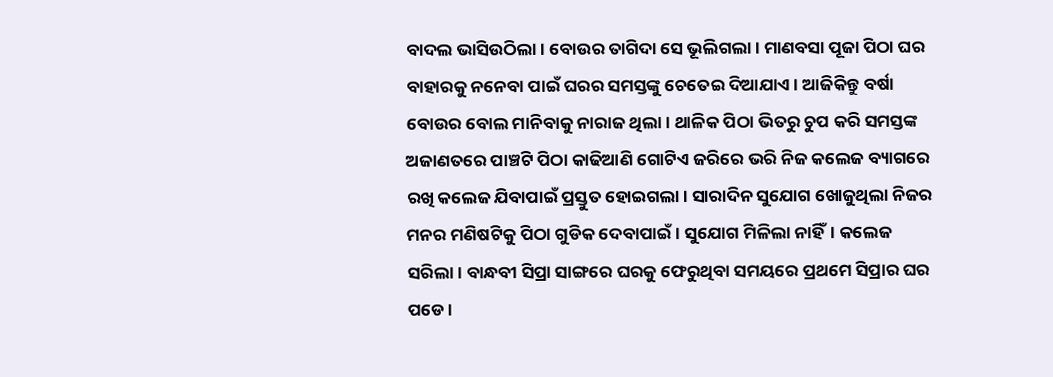ବାଦଲ ଭାସିଉଠିଲା। ବୋଉର ତାଗିଦା ସେ ଭୂଲିଗଲା। ମାଣବସା ପୂଜା ପିଠା ଘର ବାହାରକୁ ନନେବା ପାଇଁ ଘରର ସମସ୍ତଙ୍କୁ ଚେତେଇ ଦିଆଯାଏ। ଆଜିକିନ୍ତୁ ବର୍ଷା ବୋଉର ବୋଲ ମାନିବାକୁ ନାରାଜ ଥିଲା। ଥାଳିକ ପିଠା ଭିତରୁ ଚୁପ କରି ସମସ୍ତଙ୍କ ଅଜାଣତରେ ପାଞ୍ଚଟି ପିଠା କାଢିଆଣି ଗୋଟିଏ ଜରିରେ ଭରି ନିଜ କଲେଜ ବ୍ୟାଗରେ ରଖି କଲେଜ ଯିବାପାଇଁ ପ୍ରସ୍ତୁତ ହୋଇଗଲା। ସାରାଦିନ ସୁଯୋଗ ଖୋଜୁଥିଲା ନିଜର ମନର ମଣିଷଟିକୁ ପିଠା ଗୁଡିକ ଦେବାପାଇଁ। ସୁଯୋଗ ମିଳିଲା ନାହିଁ। କଲେଜ ସରିଲା। ବାନ୍ଧବୀ ସିପ୍ରା ସାଙ୍ଗରେ ଘରକୁ ଫେରୁଥିବା ସମୟରେ ପ୍ରଥମେ ସିପ୍ରାର ଘର ପଡେ।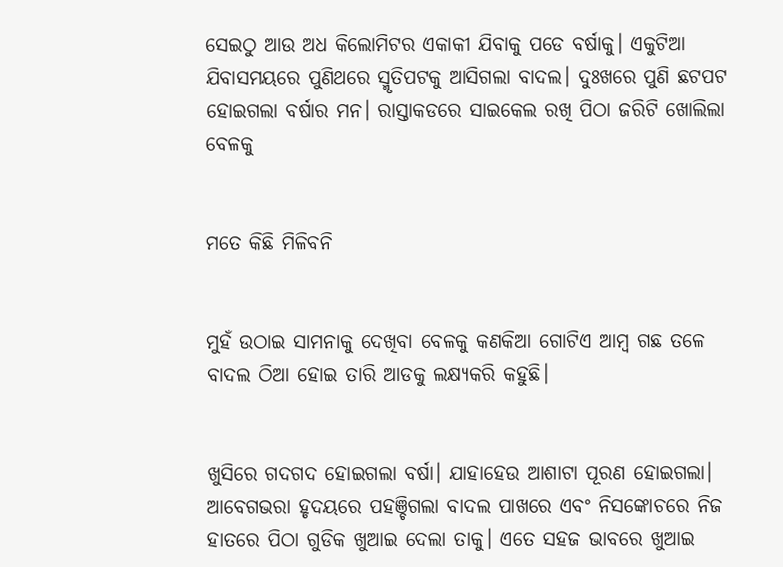ସେଇଠୁ ଆଉ ଅଧ କିଲୋମିଟର ଏକାକୀ ଯିବାକୁ ପଡେ ବର୍ଷାକୁ। ଏକୁଟିଆ ଯିବାସମୟରେ ପୁଣିଥରେ ସ୍ମୃତିପଟକୁ ଆସିଗଲା ବାଦଲ। ଦୁଃଖରେ ପୁଣି ଛଟପଟ ହୋଇଗଲା ବର୍ଷାର ମନ। ରାସ୍ତାକଡରେ ସାଇକେଲ ରଖି ପିଠା ଜରିଟି ଖୋଲିଲା ବେଳକୁ


ମତେ କିଛି ମିଳିବନି


ମୁହଁ ଉଠାଇ ସାମନାକୁ ଦେଖିବା ବେଳକୁ କଣକିଆ ଗୋଟିଏ ଆମ୍ବ ଗଛ ତଳେ ବାଦଲ ଠିଆ ହୋଇ ତାରି ଆଡକୁ ଲକ୍ଷ୍ୟକରି କହୁଛି।


ଖୁସିରେ ଗଦଗଦ ହୋଇଗଲା ବର୍ଷା। ଯାହାହେଉ ଆଶାଟା ପୂରଣ ହୋଇଗଲା। ଆବେଗଭରା ହୃଦୟରେ ପହଞ୍ଚିଗଲା ବାଦଲ ପାଖରେ ଏବଂ ନିସଙ୍କୋଚରେ ନିଜ ହାତରେ ପିଠା ଗୁଡିକ ଖୁଆଇ ଦେଲା ତାକୁ। ଏତେ ସହଜ ଭାବରେ ଖୁଆଇ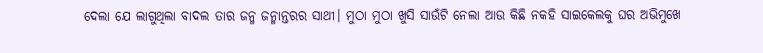ଦେଲା ଯେ ଲାଗୁଥିଲା ବାଦଲ ତାର ଜନ୍ମ ଜନ୍ମାନ୍ତରର ସାଥୀ। ମୁଠା ମୁଠା ଖୁସି ସାଉଁଟି ନେଲା ଆଉ କିଛି ନକହି ସାଇକେଲକୁ ଘର ଅଭିମୁଖେ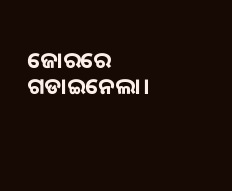ଜୋରରେ ଗଡାଇନେଲା।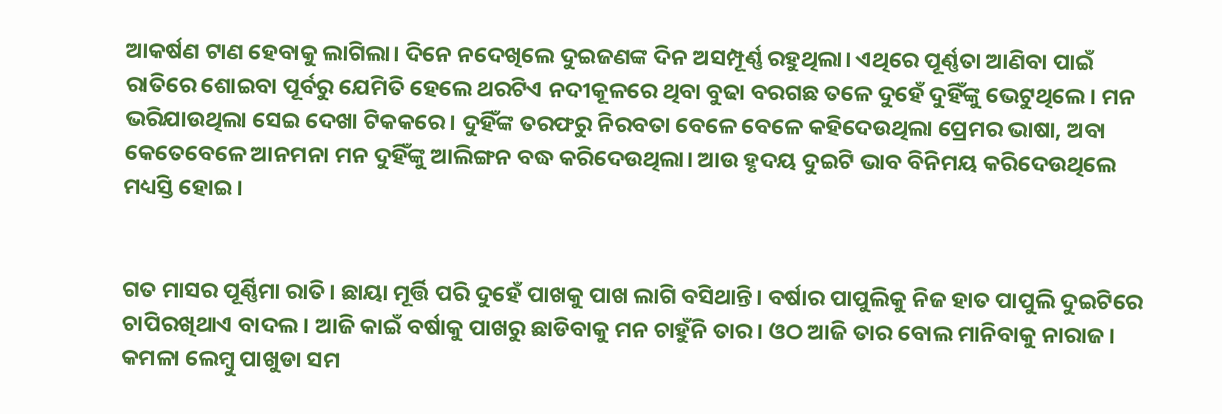ଆକର୍ଷଣ ଟାଣ ହେବାକୁ ଲାଗିଲା। ଦିନେ ନଦେଖିଲେ ଦୁଇଜଣଙ୍କ ଦିନ ଅସମ୍ପୂର୍ଣ୍ଣ ରହୁଥିଲା। ଏଥିରେ ପୂର୍ଣ୍ଣତା ଆଣିବା ପାଇଁ ରାତିରେ ଶୋଇବା ପୂର୍ବରୁ ଯେମିତି ହେଲେ ଥରଟିଏ ନଦୀକୂଳରେ ଥିବା ବୁଢା ବରଗଛ ତଳେ ଦୁହେଁ ଦୁହିଁଙ୍କୁ ଭେଟୁଥିଲେ। ମନ ଭରିଯାଉଥିଲା ସେଇ ଦେଖା ଟିକକରେ। ଦୁହିଁଙ୍କ ତରଫରୁ ନିରବତା ବେଳେ ବେଳେ କହିଦେଉଥିଲା ପ୍ରେମର ଭାଷା, ଅବା କେତେବେଳେ ଆନମନା ମନ ଦୁହିଁଙ୍କୁ ଆଲିଙ୍ଗନ ବଦ୍ଧ କରିଦେଉଥିଲା। ଆଉ ହୃଦୟ ଦୁଇଟି ଭାବ ବିନିମୟ କରିଦେଉଥିଲେ ମଧ୍ୟସ୍ତି ହୋଇ।


ଗତ ମାସର ପୂର୍ଣ୍ଣିମା ରାତି। ଛାୟା ମୂର୍ତ୍ତି ପରି ଦୁହେଁ ପାଖକୁ ପାଖ ଲାଗି ବସିଥାନ୍ତି। ବର୍ଷାର ପାପୁଲିକୁ ନିଜ ହାତ ପାପୁଲି ଦୁଇଟିରେ ଚାପିରଖିଥାଏ ବାଦଲ। ଆଜି କାଇଁ ବର୍ଷାକୁ ପାଖରୁ ଛାଡିବାକୁ ମନ ଚାହୁଁନି ତାର। ଓଠ ଆଜି ତାର ବୋଲ ମାନିବାକୁ ନାରାଜ। କମଳା ଲେମ୍ବୁ ପାଖୁଡା ସମ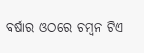ବର୍ଷାର ଓଠରେ ଚମ୍ବନ ଟିଏ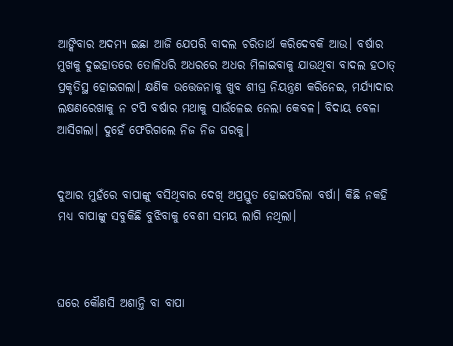ଆଙ୍କିବାର ଅଦମ୍ୟ ଇଛା ଆଜି ଯେପରି ବାଦଲ ଚରିତାର୍ଥ କରିଦେବକି ଆଉ। ବର୍ଷାର ମୁଖକୁ ଦୁଇହାତରେ ତୋଳିଧରି ଅଧରରେ ଅଧର ମିଳାଇବାକୁ ଯାଉଥିବା ବାଦଲ ହଠାତ୍ ପ୍ରକୃତିସ୍ଥ ହୋଇଗଲା। କ୍ଷଣିକ ଉତ୍ତେଜନାକୁ ଖୁବ ଶୀଘ୍ର ନିୟନ୍ତ୍ରଣ କରିନେଇ, ମର୍ଯ୍ୟାଦାର ଲକ୍ଷଣରେଖାକୁ ନ ଟପି ବର୍ଷାର ମଥାକୁ ସାଉଁଳେଇ ନେଲା କେବଳ। ବିଦାୟ ବେଳା ଆସିଗଲା। ଦୁହେଁ ଫେରିଗଲେ ନିଜ ନିଜ ଘରକୁ।


ଦୁଆର ମୁହଁରେ ବାପାଙ୍କୁ ବସିଥିବାର ଦେଖି ଅପ୍ରସ୍ତୁତ ହୋଇପଡିଲା ବର୍ଷା। କିଛି ନକହି ମଧ୍ୟ ବାପାଙ୍କୁ ସବୁକିଛି ବୁଝିବାକୁ ବେଶୀ ସମୟ ଲାଗି ନଥିଲା।



ଘରେ କୌଣସି ଅଶାନ୍ତି ବା ବାପା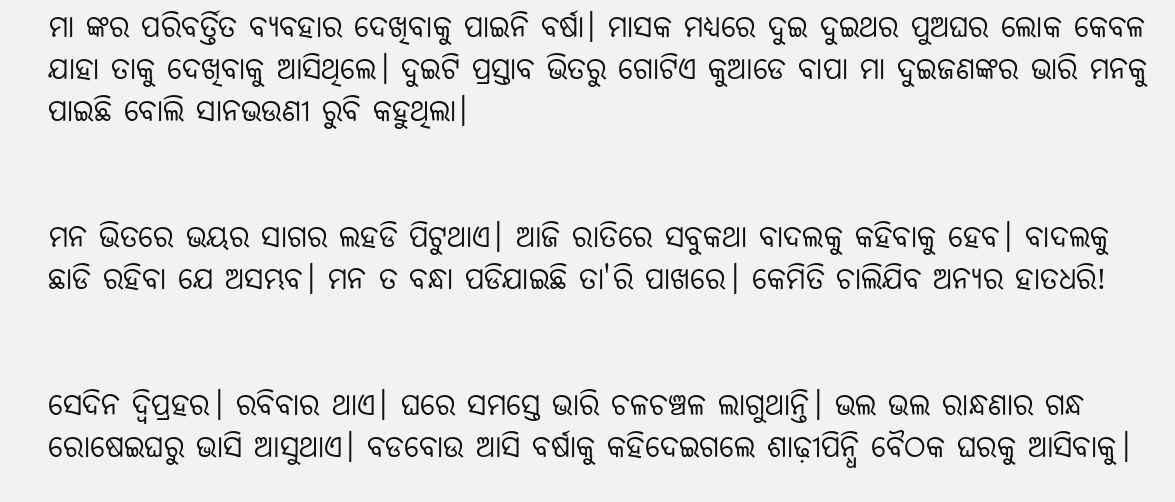ମା ଙ୍କର ପରିବର୍ତ୍ତିତ ବ୍ୟବହାର ଦେଖିବାକୁ ପାଇନି ବର୍ଷା। ମାସକ ମଧ୍ୟରେ ଦୁଇ ଦୁଇଥର ପୁଅଘର ଲୋକ କେବଳ ଯାହା ତାକୁ ଦେଖିବାକୁ ଆସିଥିଲେ। ଦୁଇଟି ପ୍ରସ୍ତାବ ଭିତରୁ ଗୋଟିଏ କୁଆଡେ ବାପା ମା ଦୁଇଜଣଙ୍କର ଭାରି ମନକୁ ପାଇଛି ବୋଲି ସାନଭଉଣୀ ରୁବି କହୁଥିଲା।


ମନ ଭିତରେ ଭୟର ସାଗର ଲହଡି ପିଟୁଥାଏ। ଆଜି ରାତିରେ ସବୁକଥା ବାଦଲକୁ କହିବାକୁ ହେବ। ବାଦଲକୁ ଛାଡି ରହିବା ଯେ ଅସମ୍ଭବ। ମନ ତ ବନ୍ଧା ପଡିଯାଇଛି ତା'ରି ପାଖରେ। କେମିତି ଚାଲିଯିବ ଅନ୍ୟର ହାତଧରି!


ସେଦିନ ଦ୍ବିପ୍ରହର। ରବିବାର ଥାଏ। ଘରେ ସମସ୍ତେ ଭାରି ଚଳଚଞ୍ଚଳ ଲାଗୁଥାନ୍ତି। ଭଲ ଭଲ ରାନ୍ଧଣାର ଗନ୍ଧ ରୋଷେଇଘରୁ ଭାସି ଆସୁଥାଏ। ବଡବୋଉ ଆସି ବର୍ଷାକୁ କହିଦେଇଗଲେ ଶାଢ଼ୀପିନ୍ଧି ବୈଠକ ଘରକୁ ଆସିବାକୁ।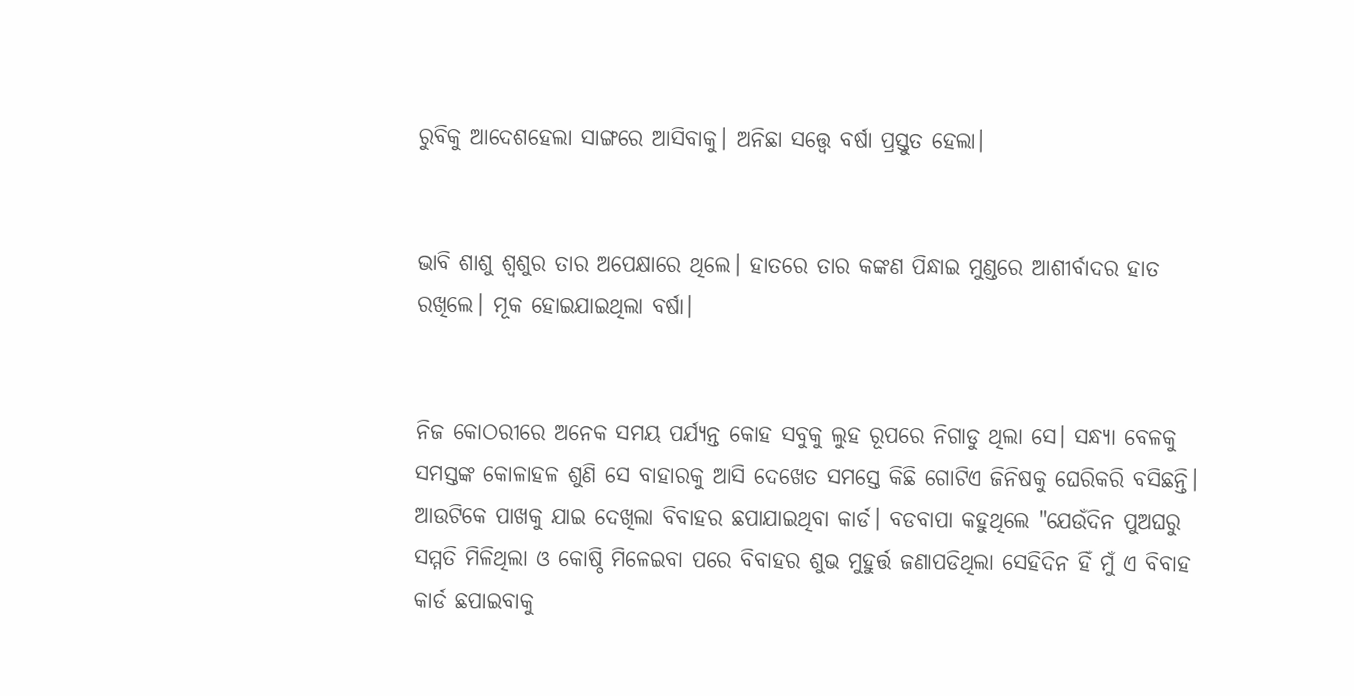ରୁବିକୁ ଆଦେଶହେଲା ସାଙ୍ଗରେ ଆସିବାକୁ। ଅନିଛା ସତ୍ତ୍ଵେ ବର୍ଷା ପ୍ରସ୍ତୁତ ହେଲା।


ଭାବି ଶାଶୁ ଶ୍ବଶୁର ତାର ଅପେକ୍ଷାରେ ଥିଲେ। ହାତରେ ତାର କଙ୍କଣ ପିନ୍ଧାଇ ମୁଣ୍ଡରେ ଆଶୀର୍ବାଦର ହାତ ରଖିଲେ। ମୂକ ହୋଇଯାଇଥିଲା ବର୍ଷା।


ନିଜ କୋଠରୀରେ ଅନେକ ସମୟ ପର୍ଯ୍ୟନ୍ତ କୋହ ସବୁକୁ ଲୁହ ରୂପରେ ନିଗାଡୁ ଥିଲା ସେ। ସନ୍ଧ୍ୟା ବେଳକୁ ସମସ୍ତଙ୍କ କୋଳାହଳ ଶୁଣି ସେ ବାହାରକୁ ଆସି ଦେଖେତ ସମସ୍ତେ କିଛି ଗୋଟିଏ ଜିନିଷକୁ ଘେରିକରି ବସିଛନ୍ତି। ଆଉଟିକେ ପାଖକୁ ଯାଇ ଦେଖିଲା ବିବାହର ଛପାଯାଇଥିବା କାର୍ଡ। ବଡବାପା କହୁଥିଲେ "ଯେଉଁଦିନ ପୁଅଘରୁ ସମ୍ମତି ମିଳିଥିଲା ଓ କୋଷ୍ଠି ମିଳେଇବା ପରେ ବିବାହର ଶୁଭ ମୁହୁର୍ତ୍ତ ଜଣାପଡିଥିଲା ସେହିଦିନ ହିଁ ମୁଁ ଏ ବିବାହ କାର୍ଡ ଛପାଇବାକୁ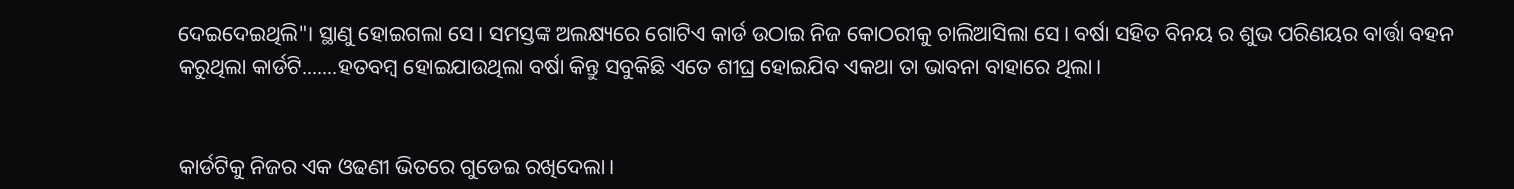ଦେଇଦେଇଥିଲି"। ସ୍ଥାଣୁ ହୋଇଗଲା ସେ। ସମସ୍ତଙ୍କ ଅଲକ୍ଷ୍ୟରେ ଗୋଟିଏ କାର୍ଡ ଉଠାଇ ନିଜ କୋଠରୀକୁ ଚାଲିଆସିଲା ସେ। ବର୍ଷା ସହିତ ବିନୟ ର ଶୁଭ ପରିଣୟର ବାର୍ତ୍ତା ବହନ କରୁଥିଲା କାର୍ଡଟି.......ହତବମ୍ବ ହୋଇଯାଉଥିଲା ବର୍ଷା କିନ୍ତୁ ସବୁକିଛି ଏତେ ଶୀଘ୍ର ହୋଇଯିବ ଏକଥା ତା ଭାବନା ବାହାରେ ଥିଲା।


କାର୍ଡଟିକୁ ନିଜର ଏକ ଓଢଣୀ ଭିତରେ ଗୁଡେଇ ରଖିଦେଲା।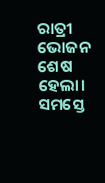ରାତ୍ରୀ ଭୋଜନ ଶେଷ ହେଲା। ସମସ୍ତେ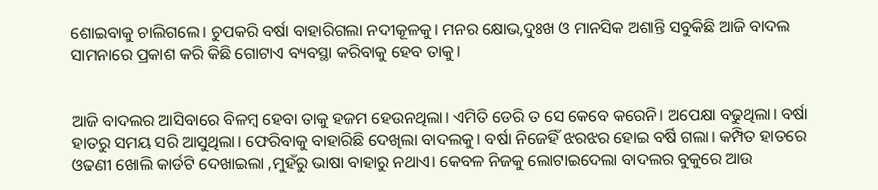ଶୋଇବାକୁ ଚାଲିଗଲେ। ଚୁପକରି ବର୍ଷା ବାହାରିଗଲା ନଦୀକୂଳକୁ। ମନର କ୍ଷୋଭ,ଦୁଃଖ ଓ ମାନସିକ ଅଶାନ୍ତି ସବୁକିଛି ଆଜି ବାଦଲ ସାମନାରେ ପ୍ରକାଶ କରି କିଛି ଗୋଟାଏ ବ୍ୟବସ୍ଥା କରିବାକୁ ହେବ ତାକୁ।


ଆଜି ବାଦଲର ଆସିବାରେ ବିଳମ୍ବ ହେବା ତାକୁ ହଜମ ହେଉନଥିଲା। ଏମିତି ଡେରି ତ ସେ କେବେ କରେନି। ଅପେକ୍ଷା ବଢୁଥିଲା। ବର୍ଷା ହାତରୁ ସମୟ ସରି ଆସୁଥିଲା। ଫେରିବାକୁ ବାହାରିଛି ଦେଖିଲା ବାଦଲକୁ। ବର୍ଷା ନିଜେହିଁ ଝରଝର ହୋଇ ବର୍ଷି ଗଲା। କମ୍ପିତ ହାତରେ ଓଢଣୀ ଖୋଲି କାର୍ଡଟି ଦେଖାଇଲା ,ମୁହଁରୁ ଭାଷା ବାହାରୁ ନଥାଏ। କେବଳ ନିଜକୁ ଲୋଟାଇଦେଲା ବାଦଲର ବୁକୁରେ ଆଉ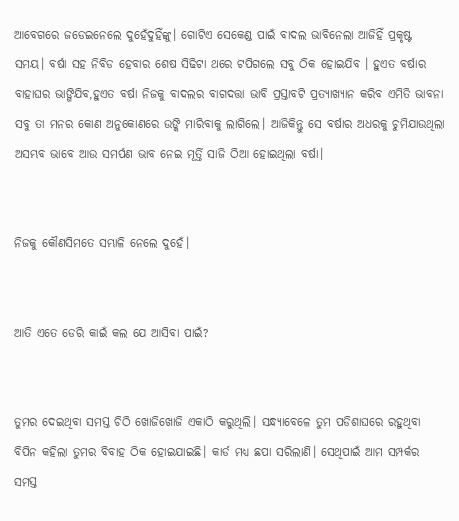ଆବେଗରେ ଜଡେଇନେଲେ ଦୁହେଁଦୁହିଁଙ୍କୁ। ଗୋଟିଏ ସେକେଣ୍ଡ ପାଇଁ ବାଦଲ ଭାବିନେଲା ଆଜିହିଁ ପ୍ରକୃଷ୍ଟ ସମୟ। ବର୍ଷା ସହ ନିବିଡ ହେବାର ଶେଷ ସିଢିଟା ଥରେ ଟପିଗଲେ ସବୁ ଠିକ ହୋଇଯିବ । ହୁଏତ ବର୍ଷାର ବାହାଘର ଭାଙ୍ଗିଯିବ,ହୁଏତ ବର୍ଷା ନିଜକୁ ବାଦଲର ବାଗଦତ୍ତା ଭାବି ପ୍ରସ୍ତାବଟି ପ୍ରତ୍ୟାଖ୍ୟାନ କରିବ ଏମିତି ଭାବନା ସବୁ ତା ମନର କୋଣ ଅନୁକୋଣରେ ଉଙ୍କି ମାରିବାକୁ ଲାଗିଲେ। ଆଜିକିନ୍ତୁ ସେ ବର୍ଷାର ଅଧରକୁ ଚୁମିଯାଉଥିଲା ଅସମ୍ଭବ ଭାବେ ଆଉ ସମର୍ପଣ ଭାବ ନେଇ ମୂର୍ତ୍ତି ସାଜି ଠିଆ ହୋଇଥିଲା ବର୍ଷା।


ନିଜକୁ କୌଣସିମତେ ସମ୍ଭାଳି ନେଲେ ଦୁହେଁ।


ଆତି ଏତେ ଡେରି କାଇଁ କଲ ଯେ ଆସିବା ପାଇଁ?


ତୁମର ଦେଇଥିବା ସମସ୍ତ ଚିଠି ଖୋଜିଖୋଜି ଏକାଠି କରୁଥିଲି। ସନ୍ଧ୍ୟାବେଳେ ତୁମ ପଡିଶାଘରେ ରହୁଥିବା ବିପିନ କହିଲା ତୁମର ବିବାହ ଠିକ ହୋଇଯାଇଛି। କାର୍ଡ ମଧ୍ୟ ଛପା ସରିଲାଣି। ସେଥିପାଇଁ ଆମ ସମ୍ପର୍କର ସମସ୍ତ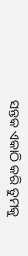ସନ୍ତକ ଏକାଠି କରି ତୁମକୁ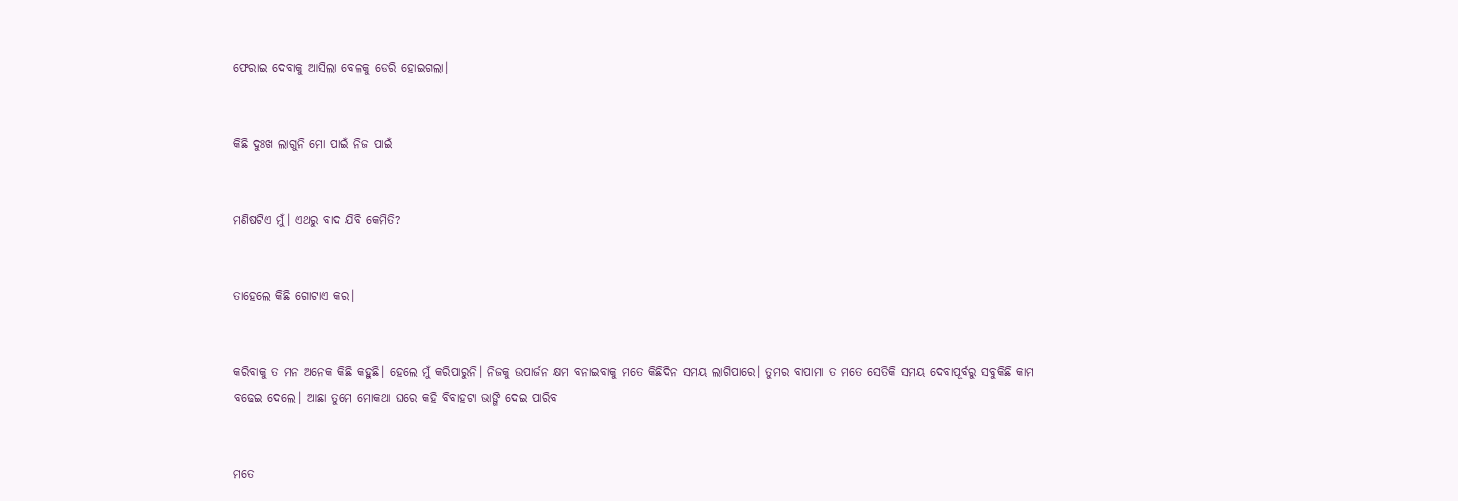ଫେରାଇ ଦେବାକୁ ଆସିଲା ବେଳକୁ ଡେରି ହୋଇଗଲା।


କିଛି ଦୁଃଖ ଲାଗୁନି ମୋ ପାଇଁ ନିଜ ପାଇଁ


ମଣିଷଟିଏ ମୁଁ। ଏଥରୁ ବାଦ ଯିବି କେମିତି?


ତାହେଲେ କିଛି ଗୋଟାଏ କର।


କରିବାକୁ ତ ମନ ଅନେକ କିଛି କହୁଛି। ହେଲେ ମୁଁ କରିପାରୁନି। ନିଜକୁ ଉପାର୍ଜନ କ୍ଷମ ବନାଇବାକୁ ମତେ କିଛିଦିନ ସମୟ ଲାଗିପାରେ। ତୁମର ବାପାମା ତ ମତେ ସେତିକି ସମୟ ଦେବାପୂର୍ବରୁ ସବୁକିଛି କାମ ବଢେଇ ଦେଲେ। ଆଛା ତୁମେ ମୋକଥା ଘରେ କହି ବିବାହଟା ଭାଙ୍ଗି ଦେଇ ପାରିବ


ମତେ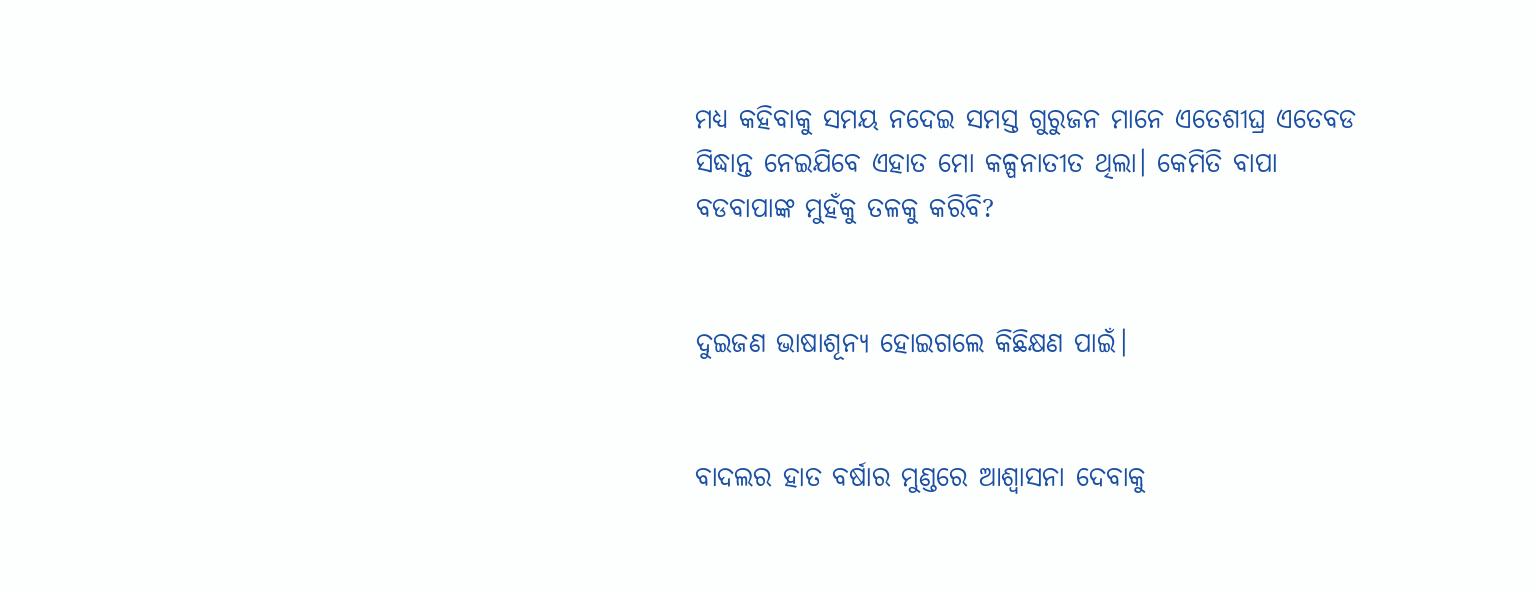ମଧ୍ୟ କହିବାକୁ ସମୟ ନଦେଇ ସମସ୍ତ ଗୁରୁଜନ ମାନେ ଏତେଶୀଘ୍ର ଏତେବଡ ସିଦ୍ଧାନ୍ତ ନେଇଯିବେ ଏହାତ ମୋ କଳ୍ପନାତୀତ ଥିଲା। କେମିତି ବାପା ବଡବାପାଙ୍କ ମୁହଁକୁ ତଳକୁ କରିବି?


ଦୁଇଜଣ ଭାଷାଶୂନ୍ୟ ହୋଇଗଲେ କିଛିକ୍ଷଣ ପାଇଁ।


ବାଦଲର ହାତ ବର୍ଷାର ମୁଣ୍ଡରେ ଆଶ୍ବାସନା ଦେବାକୁ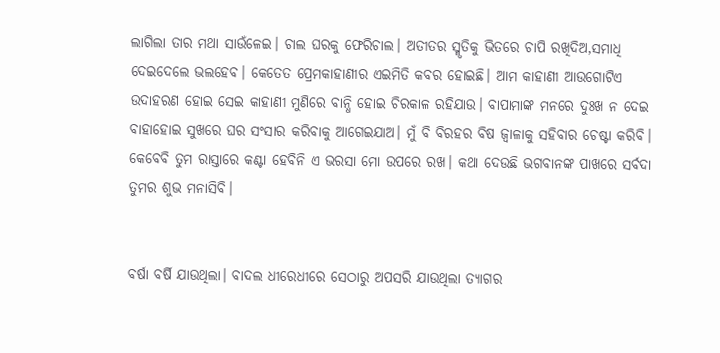ଲାଗିଲା ତାର ମଥା ସାଉଁଳେଇ। ଚାଲ ଘରକୁ ଫେରିଚାଲ। ଅତୀତର ସ୍ମୃତିକୁ ଭିତରେ ଚାପି ରଖିଦିଅ,ସମାଧି ଦେଇଦେଲେ ଭଲହେବ। କେତେତ ପ୍ରେମକାହାଣୀର ଏଇମିତି କବର ହୋଇଛି। ଆମ କାହାଣୀ ଆଉଗୋଟିଏ ଉଦାହରଣ ହୋଇ ସେଇ କାହାଣୀ ମୁଣିରେ ବାନ୍ଧି ହୋଇ ଚିରକାଳ ରହିଯାଉ। ବାପାମାଙ୍କ ମନରେ ଦୁଃଖ ନ ଦେଇ ବାହାହୋଇ ସୁଖରେ ଘର ସଂସାର କରିବାକୁ ଆଗେଇଯାଅ। ମୁଁ ବି ବିରହର ବିଷ ଜ୍ବାଳାକୁ ସହିବାର ଚେଷ୍ଟା କରିବି। କେବେବି ତୁମ ରାସ୍ତାରେ କଣ୍ଟା ହେବିନି ଏ ଭରସା ମୋ ଉପରେ ରଖ। କଥା ଦେଉଛି ଭଗବାନଙ୍କ ପାଖରେ ସର୍ବଦା ତୁମର ଶୁଭ ମନାସିବି।


ବର୍ଷା ବର୍ଷି ଯାଉଥିଲା। ବାଦଲ ଧୀରେଧୀରେ ସେଠାରୁ ଅପସରି ଯାଉଥିଲା ତ୍ୟାଗର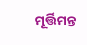ମୂର୍ତ୍ତିମନ୍ତ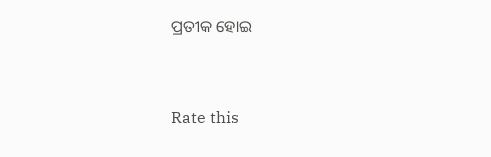ପ୍ରତୀକ ହୋଇ


Rate this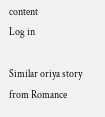content
Log in

Similar oriya story from Romance